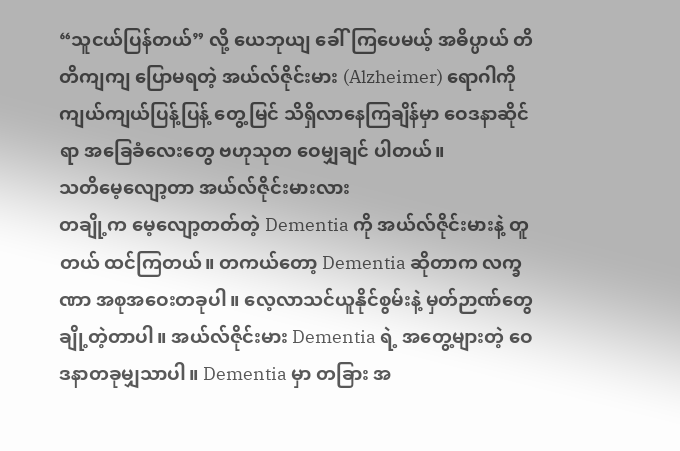“သူငယ်ပြန်တယ်” လို့ ယေဘုယျ ခေါ်ကြပေမယ့် အဓိပ္ပာယ် တိတိကျကျ ပြောမရတဲ့ အယ်လ်ဇိုင်းမား (Alzheimer) ရောဂါကို ကျယ်ကျယ်ပြန့်ပြန့် တွေ့မြင် သိရှိလာနေကြချိန်မှာ ဝေဒနာဆိုင်ရာ အခြေခံလေးတွေ ဗဟုသုတ ဝေမျှချင် ပါတယ်။
သတိမေ့လျော့တာ အယ်လ်ဇိုင်းမားလား
တချို့က မေ့လျော့တတ်တဲ့ Dementia ကို အယ်လ်ဇိုင်းမားနဲ့ တူတယ် ထင်ကြတယ်။ တကယ်တော့ Dementia ဆိုတာက လက္ခဏာ အစုအဝေးတခုပါ။ လေ့လာသင်ယူနိုင်စွမ်းနဲ့ မှတ်ဉာဏ်တွေ ချို့တဲ့တာပါ။ အယ်လ်ဇိုင်းမား Dementia ရဲ့ အတွေ့များတဲ့ ဝေဒနာတခုမျှသာပါ။ Dementia မှာ တခြား အ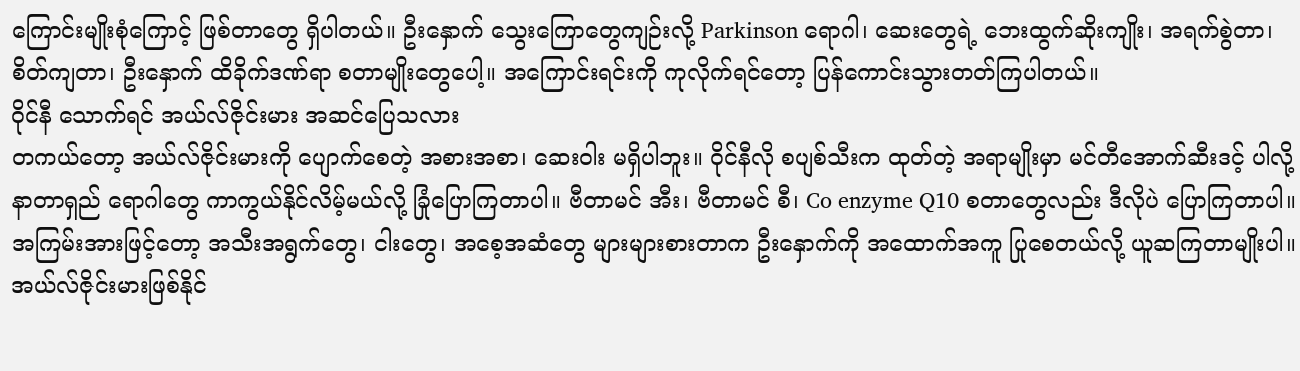ကြောင်းမျိုးစုံကြောင့် ဖြစ်တာတွေ ရှိပါတယ်။ ဦးနှောက် သွေးကြောတွေကျဉ်းလို့ Parkinson ရောဂါ၊ ဆေးတွေရဲ့ ဘေးထွက်ဆိုးကျိုး၊ အရက်စွဲတာ၊ စိတ်ကျတာ၊ ဦးနှောက် ထိခိုက်ဒဏ်ရာ စတာမျိုးတွေပေါ့။ အကြောင်းရင်းကို ကုလိုက်ရင်တော့ ပြန်ကောင်းသွားတတ်ကြပါတယ်။
ဝိုင်နီ သောက်ရင် အယ်လ်ဇိုင်းမား အဆင်ပြေသလား
တကယ်တော့ အယ်လ်ဇိုင်းမားကို ပျောက်စေတဲ့ အစားအစာ၊ ဆေးဝါး မရှိပါဘူး။ ဝိုင်နီလို စပျစ်သီးက ထုတ်တဲ့ အရာမျိုးမှာ မင်တီအောက်ဆီးဒင့် ပါလို့ နာတာရှည် ရောဂါတွေ ကာကွယ်နိုင်လိမ့်မယ်လို့ ခြုံပြောကြတာပါ။ ဗီတာမင် အီး၊ ဗီတာမင် စီ၊ Co enzyme Q10 စတာတွေလည်း ဒီလိုပဲ ပြောကြတာပါ။ အကြမ်းအားဖြင့်တော့ အသီးအရွက်တွေ၊ ငါးတွေ၊ အစေ့အဆံတွေ များများစားတာက ဦးနှောက်ကို အထောက်အကူ ပြုစေတယ်လို့ ယူဆကြတာမျိုးပါ။
အယ်လ်ဇိုင်းမားဖြစ်နိုင်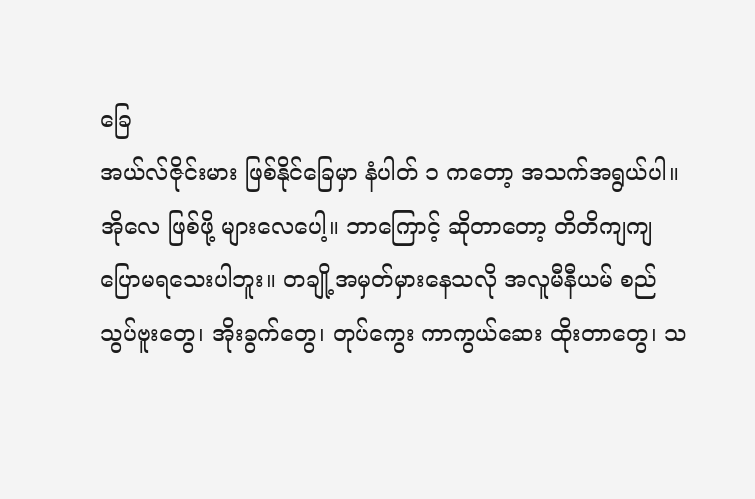ခြေ
အယ်လ်ဇိုင်းမား ဖြစ်နိုင်ခြေမှာ နံပါတ် ၁ ကတော့ အသက်အရွယ်ပါ။ အိုလေ ဖြစ်ဖို့ များလေပေါ့။ ဘာကြောင့် ဆိုတာတော့ တိတိကျကျ ပြောမရသေးပါဘူး။ တချို့အမှတ်မှားနေသလို အလူမီနီယမ် စည်သွပ်ဗူးတွေ၊ အိုးခွက်တွေ၊ တုပ်ကွေး ကာကွယ်ဆေး ထိုးတာတွေ၊ သ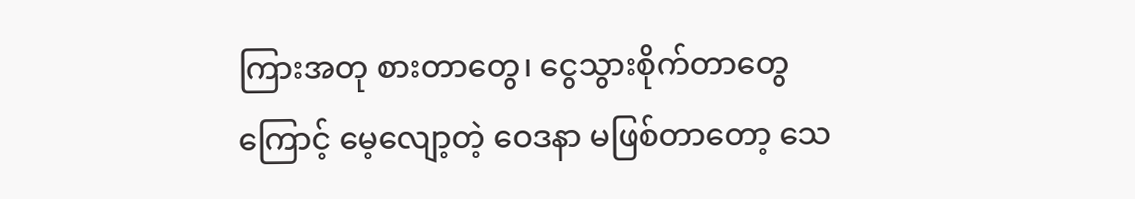ကြားအတု စားတာတွေ၊ ငွေသွားစိုက်တာတွေကြောင့် မေ့လျော့တဲ့ ဝေဒနာ မဖြစ်တာတော့ သေ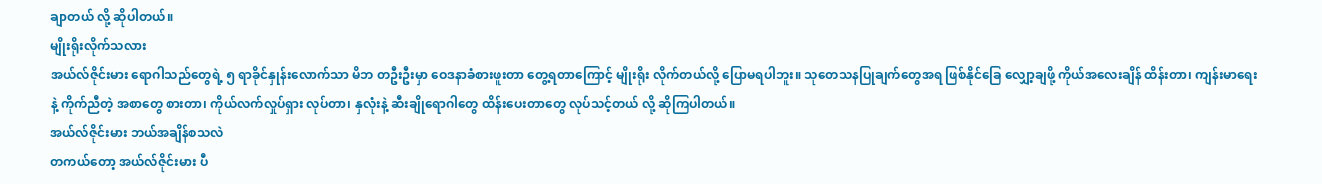ချာတယ် လို့ ဆိုပါတယ်။
မျိုးရိုးလိုက်သလား
အယ်လ်ဇိုင်းမား ရောဂါသည်တွေရဲ့ ၅ ရာခိုင်နှုန်းလောက်သာ မိဘ တဦးဦးမှာ ဝေဒနာခံစားဖူးတာ တွေ့ရတာကြောင့် မျိုးရိုး လိုက်တယ်လို့ ပြောမရပါဘူး။ သုတေသနပြုချက်တွေအရ ဖြစ်နိုင်ခြေ လျှော့ချဖို့ ကိုယ်အလေးချိန် ထိန်းတာ၊ ကျန်းမာရေးနဲ့ ကိုက်ညီတဲ့ အစာတွေ စားတာ၊ ကိုယ်လက်လှုပ်ရှား လုပ်တာ၊ နှလုံးနဲ့ ဆီးချိုရောဂါတွေ ထိန်းပေးတာတွေ လုပ်သင့်တယ် လို့ ဆိုကြပါတယ်။
အယ်လ်ဇိုင်းမား ဘယ်အချိန်စသလဲ
တကယ်တော့ အယ်လ်ဇိုင်းမား ပီ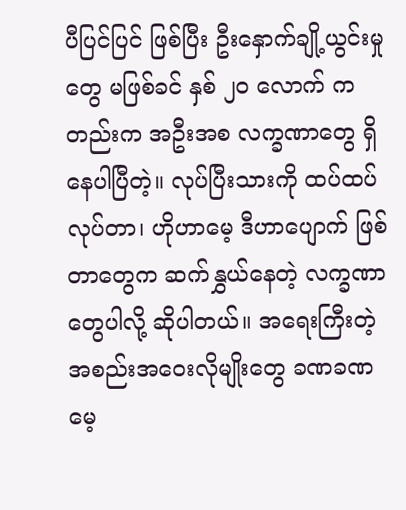ပီပြင်ပြင် ဖြစ်ပြီး ဦးနှောက်ချို့ယွင်းမှုတွေ မဖြစ်ခင် နှစ် ၂၀ လောက် ကတည်းက အဦးအစ လက္ခဏာတွေ ရှိနေပါပြီတဲ့။ လုပ်ပြီးသားကို ထပ်ထပ်လုပ်တာ၊ ဟိုဟာမေ့ ဒီဟာပျောက် ဖြစ်တာတွေက ဆက်နွှယ်နေတဲ့ လက္ခဏာတွေပါလို့ ဆိုပါတယ်။ အရေးကြီးတဲ့ အစည်းအဝေးလိုမျိုးတွေ ခဏခဏ မေ့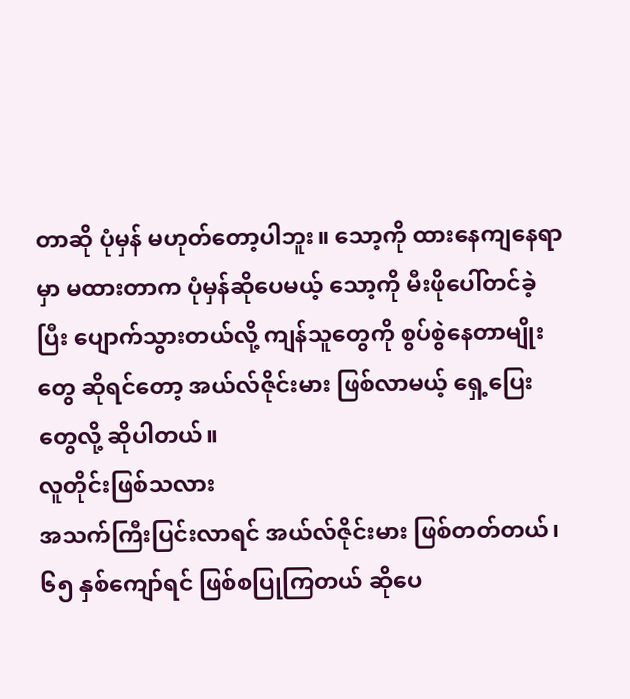တာဆို ပုံမှန် မဟုတ်တော့ပါဘူး။ သော့ကို ထားနေကျနေရာမှာ မထားတာက ပုံမှန်ဆိုပေမယ့် သော့ကို မီးဖိုပေါ်တင်ခဲ့ပြီး ပျောက်သွားတယ်လို့ ကျန်သူတွေကို စွပ်စွဲနေတာမျိုးတွေ ဆိုရင်တော့ အယ်လ်ဇိုင်းမား ဖြစ်လာမယ့် ရှေ့ပြေးတွေလို့ ဆိုပါတယ်။
လူတိုင်းဖြစ်သလား
အသက်ကြီးပြင်းလာရင် အယ်လ်ဇိုင်းမား ဖြစ်တတ်တယ်၊ ၆၅ နှစ်ကျော်ရင် ဖြစ်စပြုကြတယ် ဆိုပေ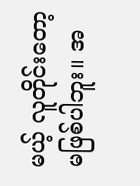မယ့် လူတိုင်းတော့ မဖြစ်ပါဘူး။ အ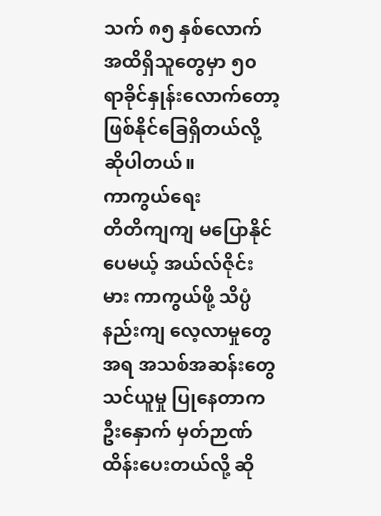သက် ၈၅ နှစ်လောက် အထိရှိသူတွေမှာ ၅၀ ရာခိုင်နှုန်းလောက်တော့ ဖြစ်နိုင်ခြေရှိတယ်လို့ ဆိုပါတယ်။
ကာကွယ်ရေး
တိတိကျကျ မပြောနိုင်ပေမယ့် အယ်လ်ဇိုင်းမား ကာကွယ်ဖို့ သိပ္ပံနည်းကျ လေ့လာမှုတွေအရ အသစ်အဆန်းတွေ သင်ယူမှု ပြုနေတာက ဦးနှောက် မှတ်ဉာဏ်ထိန်းပေးတယ်လို့ ဆို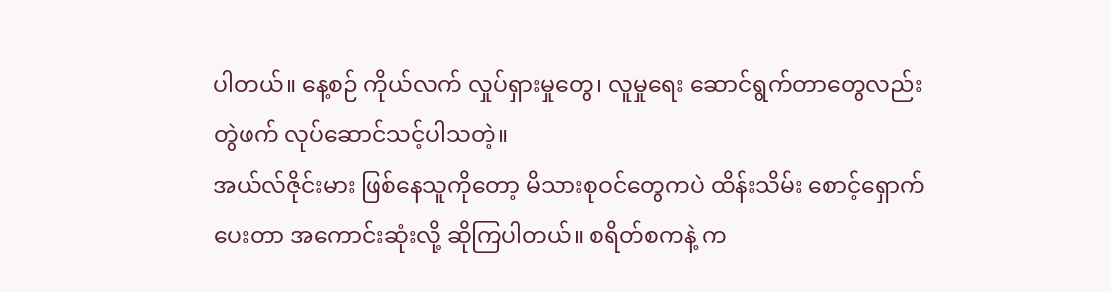ပါတယ်။ နေ့စဉ် ကိုယ်လက် လှုပ်ရှားမှုတွေ၊ လူမှုရေး ဆောင်ရွက်တာတွေလည်း တွဲဖက် လုပ်ဆောင်သင့်ပါသတဲ့။
အယ်လ်ဇိုင်းမား ဖြစ်နေသူကိုတော့ မိသားစုဝင်တွေကပဲ ထိန်းသိမ်း စောင့်ရှောက်ပေးတာ အကောင်းဆုံးလို့ ဆိုကြပါတယ်။ စရိတ်စကနဲ့ က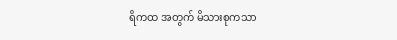ရိကထ အတွက် မိသားစုကသာ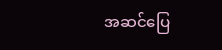အဆင်ပြေ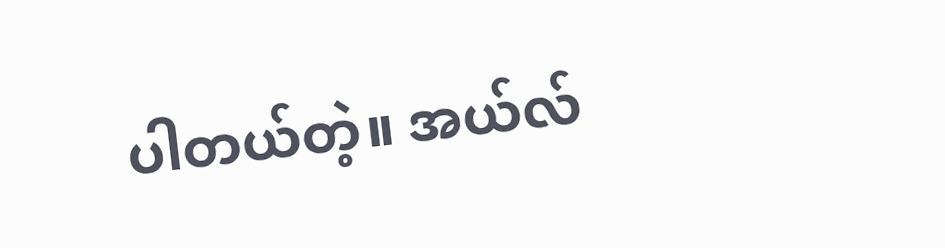ပါတယ်တဲ့။ အယ်လ်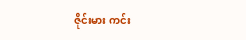ဇိုင်းမား ကင်း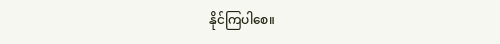နိုင်ကြပါစေ။